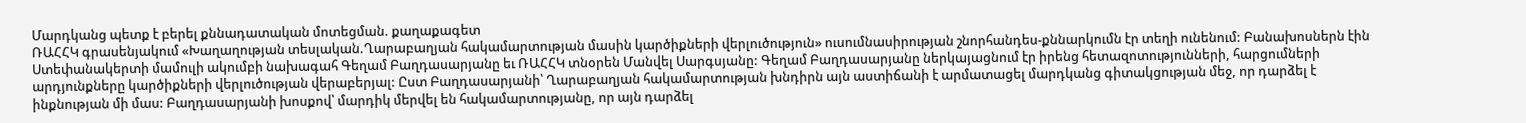Մարդկանց պետք է բերել քննադատական մոտեցման. քաղաքագետ
ՌԱՀՀԿ գրասենյակում «Խաղաղության տեսլական.Ղարաբաղյան հակամարտության մասին կարծիքների վերլուծություն» ուսումնասիրության շնորհանդես-քննարկումն էր տեղի ունենում: Բանախոսներն էին Ստեփանակերտի մամուլի ակումբի նախագահ Գեղամ Բաղդասարյանը եւ ՌԱՀՀԿ տնօրեն Մանվել Սարգսյանը: Գեղամ Բաղդասարյանը ներկայացնում էր իրենց հետազոտությունների, հարցումների արդյունքները կարծիքների վերլուծության վերաբերյալ: Ըստ Բաղդասարյանի՝ Ղարաբաղյան հակամարտության խնդիրն այն աստիճանի է արմատացել մարդկանց գիտակցության մեջ, որ դարձել է ինքնության մի մաս: Բաղդասարյանի խոսքով՝ մարդիկ մերվել են հակամարտությանը, որ այն դարձել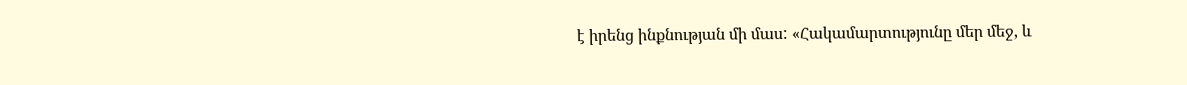է իրենց ինքնության մի մաս: «Հակամարտությունը մեր մեջ, և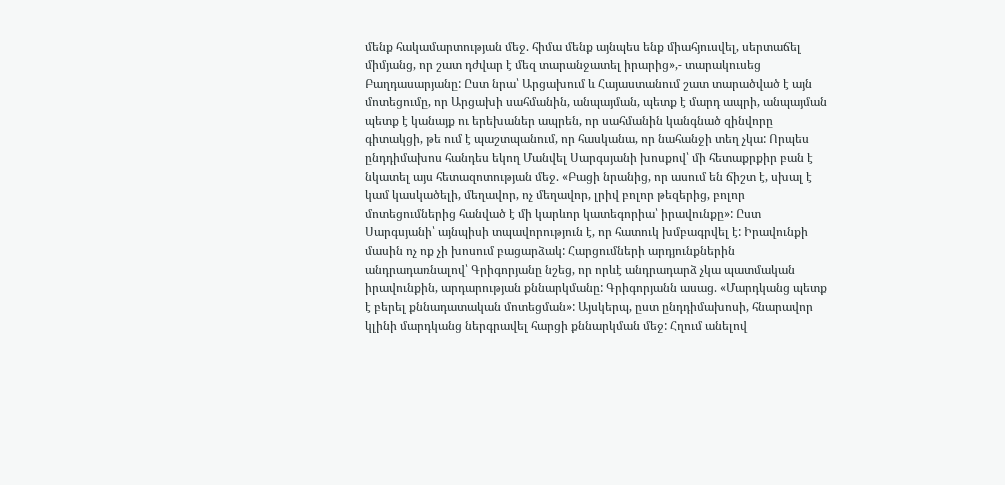մենք հակամարտության մեջ. հիմա մենք այնպես ենք միահյուսվել, սերտաճել միմյանց, որ շատ դժվար է մեզ տարանջատել իրարից»,- տարակուսեց Բաղդասարյանը: Ըստ նրա՝ Արցախում և Հայաստանում շատ տարածված է այն մոտեցումը, որ Արցախի սահմանին, անպայման, պետք է մարդ ապրի, անպայման պետք է կանայք ու երեխաներ ապրեն, որ սահմանին կանգնած զինվորը գիտակցի, թե ում է պաշտպանում, որ հասկանա, որ նահանջի տեղ չկա: Որպես ընդդիմախոս հանդես եկող Մանվել Սարգսյանի խոսքով՝ մի հետաքրքիր բան է նկատել այս հետազոտության մեջ. «Բացի նրանից, որ ասում են ճիշտ է, սխալ է կամ կասկածելի, մեղավոր, ոչ մեղավոր, լրիվ բոլոր թեզերից, բոլոր մոտեցումներից հանված է մի կարևոր կատեգորիա՝ իրավունքը»: Ըստ Սարգսյանի՝ այնպիսի տպավորություն է, որ հատուկ խմբագրվել է: Իրավունքի մասին ոչ ոք չի խոսում բացարձակ: Հարցումների արդյունքներին անդրադառնալով՝ Գրիգորյանը նշեց, որ որևէ անդրադարձ չկա պատմական իրավունքին, արդարության քննարկմանը: Գրիգորյանն ասաց. «Մարդկանց պետք է բերել քննադատական մոտեցման»: Այսկերպ, ըստ ընդդիմախոսի, հնարավոր կլինի մարդկանց ներգրավել հարցի քննարկման մեջ: Հղում անելով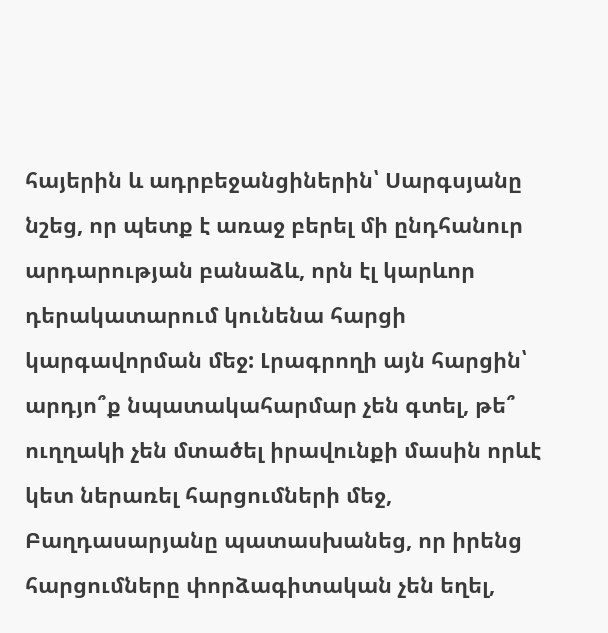հայերին և ադրբեջանցիներին՝ Սարգսյանը նշեց, որ պետք է առաջ բերել մի ընդհանուր արդարության բանաձև, որն էլ կարևոր դերակատարում կունենա հարցի կարգավորման մեջ: Լրագրողի այն հարցին՝ արդյո՞ք նպատակահարմար չեն գտել, թե՞ ուղղակի չեն մտածել իրավունքի մասին որևէ կետ ներառել հարցումների մեջ, Բաղդասարյանը պատասխանեց, որ իրենց հարցումները փորձագիտական չեն եղել,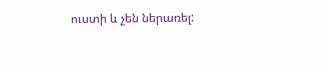ուստի և չեն ներառել: